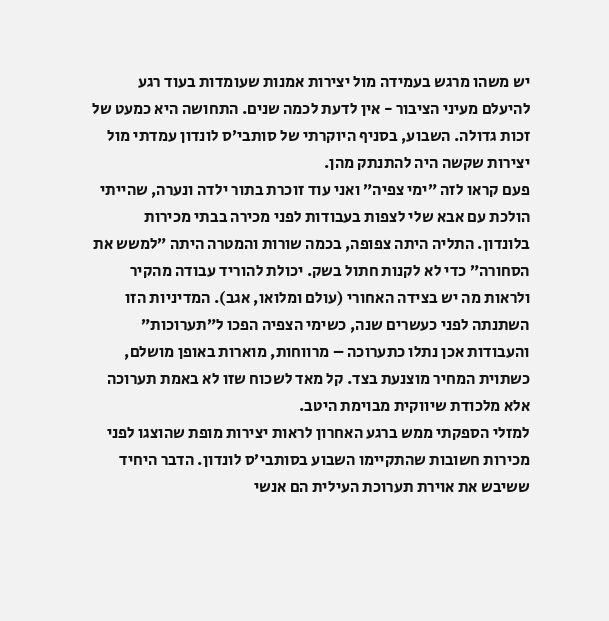יש משהו מרגש בעמידה מול יצירות אמנות שעומדות בעוד רגע להיעלם מעיני הציבור - אין לדעת לכמה שנים. התחושה היא כמעט של זכות גדולה. השבוע, בסניף היוקרתי של סותבי׳ס לונדון עמדתי מול יצירות שקשה היה להתנתק מהן.
פעם קראו לזה ״ימי צפיה״ ואני עוד זוכרת בתור ילדה ונערה, שהייתי הולכת עם אבא שלי לצפות בעבודות לפני מכירה בבתי מכירות בלונדון. התליה היתה צפופה, בכמה שורות והמטרה היתה ״למשש את הסחורה״ כדי לא לקנות חתול בשק. יכולת להוריד עבודה מהקיר ולראות מה יש בצידה האחורי (עולם ומלואו, אגב). המדיניות הזו השתנתה לפני כעשרים שנה, כשימי הצפיה הפכו ל״תערוכות״ והעבודות אכן נתלו כתערוכה – מרווחות, מוארות באופן מושלם, כשתוית המחיר מוצנעת בצד. קל מאד לשכוח שזו לא באמת תערוכה אלא מלכודת שיווקית מבוימת היטב.
למזלי הספקתי ממש ברגע האחרון לראות יצירות מופת שהוצגו לפני מכירות חשובות שהתקיימו השבוע בסותבי׳ס לונדון. הדבר היחיד ששיבש את אוירת תערוכת העילית הם אנשי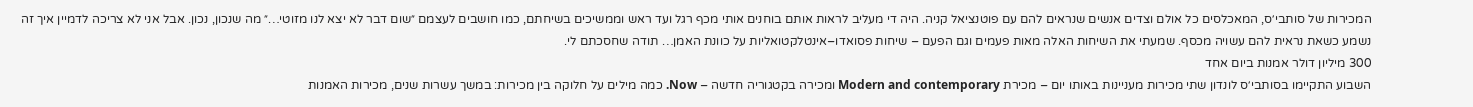המכירות של סותבי׳ס, המאכלסים כל אולם וצדים אנשים שנראים להם עם פוטנציאל קניה. היה די מעליב לראות אותם בוחנים אותי מכף רגל ועד ראש וממשיכים בשיחתם, כמו חושבים לעצמם ״שום דבר לא יצא לנו מזוטי…״ מה שנכון, נכון. אבל אני לא צריכה לדמיין איך זה נשמע כשאת נראית להם עשויה מכסף. שמעתי את השיחות האלה מאות פעמים וגם הפעם – שיחות פסואדו–אינטלקטואליות על כוונת האמן… תודה שחסכתם לי.
300 מיליון דולר אמנות ביום אחד
השבוע התקיימו בסותבי׳ס לונדון שתי מכירות מעניינות באותו יום – מכירת Modern and contemporary ומכירה בקטגוריה חדשה – Now. כמה מילים על חלוקה בין מכירות: במשך עשרות שנים, מכירות האמנות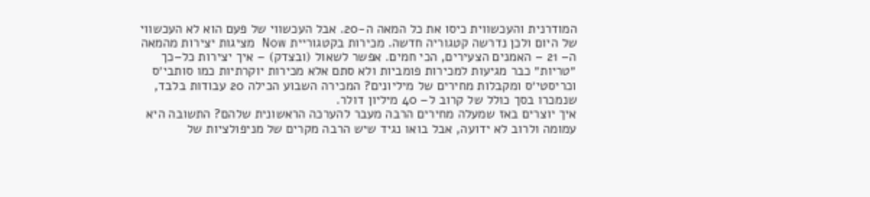המודרנית והעכשווית כיסו את כל המאה ה-20. אבל העכשווי של פעם הוא לא העכשווי של היום ולכן נדרשה קטגוריה חדשה. מכירות בקטגוריית Now מציגות יצירות מהמאה ה– 21 – האמנים הצעירים, הכי חמים. אפשר לשאול (ובצדק) – איך יצירות כל–כך ״טריות״ כבר מגיעות למכירות פומביות ולא סתם אלא מכירות יוקרתיות כמו סותבי׳ס וכריסטי׳ס ומקבלות מחירים של מיליונים? המכירה השבוע הכילה 20 עבודות בלבד, שנמכרו בסך כולל של קרוב ל– 40 מיליון דולר.
איך יוצרים באז שמעלה מחירים הרבה מעבר להערכה הראשונית שלהם? התשובה היא עמומה ולרוב לא ידועה, אבל בואו נגיד שיש הרבה מקרים של מניפולציות של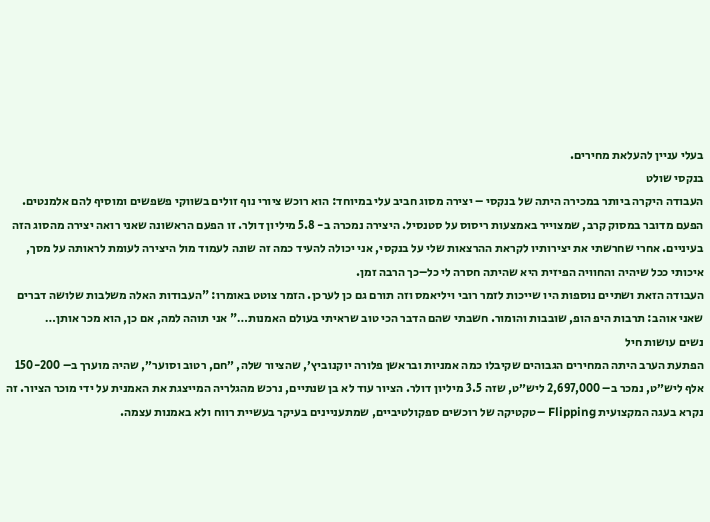בעלי עניין להעלאת מחירים.
בנקסי שולט
העבודה היקרה ביותר במכירה היתה של בנקסי – יצירה מסוג חביב עלי במיוחד: הוא רוכש ציורי נוף זולים בשווקי פשפשים ומוסיף להם אלמנטים. הפעם מדובר במסוק קרב, שמצוייר באמצעות ריסוס על סטנסיל. היצירה נמכרה ב- 5.8 מיליון דולר. זו הפעם הראשונה שאני רואה יצירה מהסוג הזה בעיניים. אחרי שחרשתי את יצירותיו לקראת ההרצאות שלי על בנקסי, אני יכולה להעיד כמה זה שונה לעמוד מול היצירה לעומת לראותה על מסך, איכותי ככל שיהיה והחוויה הפיזית היא שהיתה חסרה לי כל–כך הרבה זמן.
העבודה הזאת ושתיים נוספות היו שייכות לזמר רובי ויליאמס וזה תורם גם כן לערכן. הזמר צוטט באומרו: "העבודות האלה משלבות שלושה דברים שאני אוהב: תרבות היפ הופ, שובבות והומור. חשבתי שהם הדבר הכי טוב שראיתי בעולם האמנות…" אני תוהה למה, אם כן, הוא מכר אותן…
נשים עושות חיל
הפתעת הערב היתה המחירים הגבוהים שקיבלו כמה אמניות ובראשן פלורה יוקנוביץ׳, שהציור שלה, ״חם, רטוב וסוער״, שהיה מוערך ב– 150-200 אלף ליש״ט, נמכר ב– 2,697,000 ליש״ט, שזה 3.5 מיליון דולר. הציור עוד לא בן שנתיים, נרכש מהגלריה המייצגת את האמנית על ידי מוכר הציור. זה נקרא בעגה המקצועית Flipping –טקטיקה של רוכשים ספקולטיביים, שמתעניינים בעיקר בעשיית רווח ולא באמנות עצמה.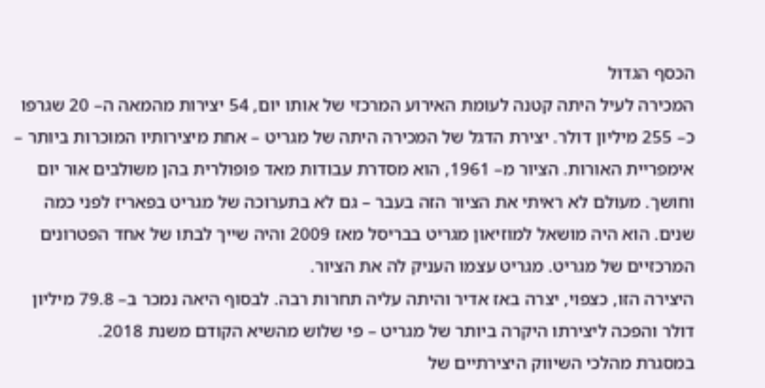הכסף הגדול
המכירה לעיל היתה קטנה לעומת האירוע המרכזי של אותו יום, 54 יצירות מהמאה ה– 20 שגרפו כ– 255 מיליון דולר. יצירת הדגל של המכירה היתה של מגריט – אחת מיצירותיו המוכרות ביותר – אימפריית האורות. הציור מ– 1961, הוא מסדרת עבודות מאד פופולרית בהן משולבים אור יום וחושך. מעולם לא ראיתי את הציור הזה בעבר – גם לא בתערוכה של מגריט בפאריז לפני כמה שנים. הוא היה מושאל למוזיאון מגריט בבריסל מאז 2009 והיה שייך לבתו של אחד הפטרונים המרכזיים של מגריט. מגריט עצמו העניק לה את הציור.
היצירה הזו, כצפוי, יצרה באז אדיר והיתה עליה תחרות רבה. לבסוף היאה נמכר ב– 79.8 מיליון דולר והפכה ליצירתו היקרה ביותר של מגריט – פי שלוש מהשיא הקודם משנת 2018.
במסגרת מהלכי השיווק היצירתיים של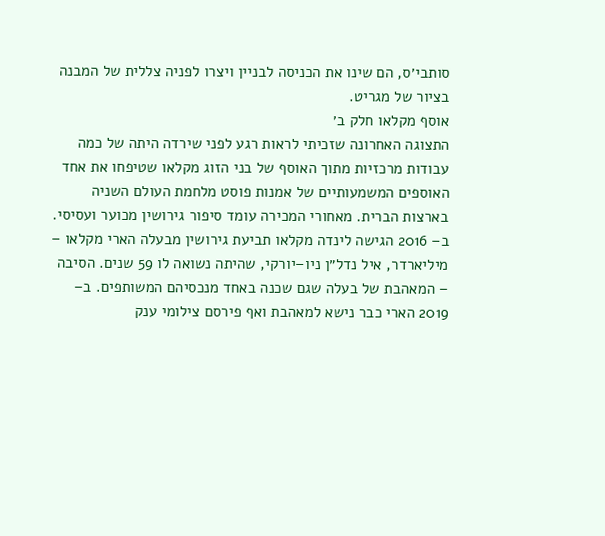סותבי׳ס, הם שינו את הכניסה לבניין ויצרו לפניה צללית של המבנה בציור של מגריט.
אוסף מקלאו חלק ב׳
התצוגה האחרונה שזכיתי לראות רגע לפני שירדה היתה של כמה עבודות מרכזיות מתוך האוסף של בני הזוג מקלאו שטיפחו את אחד האוספים המשמעותיים של אמנות פוסט מלחמת העולם השניה בארצות הברית. מאחורי המכירה עומד סיפור גירושין מכוער ועסיסי. ב– 2016 הגישה לינדה מקלאו תביעת גירושין מבעלה הארי מקלאו – מיליארדר, איל נדל״ן ניו–יורקי, שהיתה נשואה לו 59 שנים. הסיבה – המאהבת של בעלה שגם שכנה באחד מנכסיהם המשותפים. ב– 2019 הארי כבר נישא למאהבת ואף פירסם צילומי ענק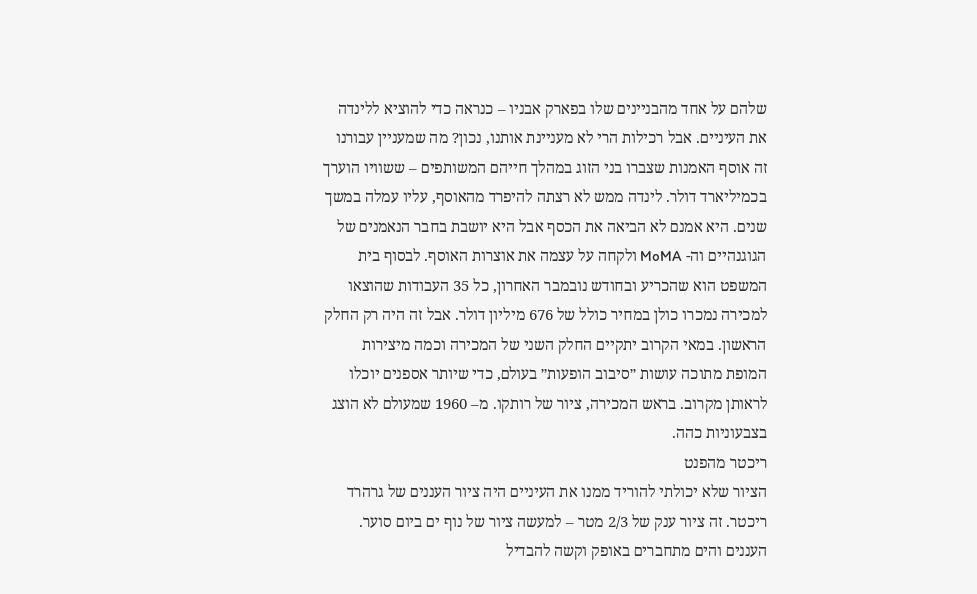שלהם על אחד מהבניינים שלו בפארק אבניו – כנראה כדי להוציא ללינדה את העיניים. אבל רכילות הרי לא מעניינת אותנו, נכון? מה שמעניין עבורנו זה אוסף האמנות שצברו בני הזוג במהלך חייהם המשותפים – ששוויו הוערך בכמיליארד דולר. לינדה ממש לא רצתה להיפרד מהאוסף, עליו עמלה במשך שנים. היא אמנם לא הביאה את הכסף אבל היא יושבת בחבר הנאמנים של הגוגנהיים וה- MoMA ולקחה על עצמה את אוצרות האוסף. לבסוף בית המשפט הוא שהכריע ובחודש נובמבר האחרון, כל 35 העבודות שהוצאו למכירה נמכרו כולן במחיר כולל של 676 מיליון דולר. אבל זה היה רק החלק הראשון. במאי הקרוב יתקיים החלק השני של המכירה וכמה מיצירות המופת מתוכה עושות ״סיבוב הופעות״ בעולם, כדי שיותר אספנים יוכלו לראותן מקרוב. בראש המכירה, ציור של רותקו. מ– 1960 שמעולם לא הוצג בצבעוניות כהה.
ריכטר מהפנט
הציור שלא יכולתי להוריד ממנו את העיניים היה ציור העננים של גרהרד ריכטר. זה ציור ענק של 2/3 מטר – למעשה ציור של נוף ים ביום סוער. העננים והים מתחברים באופק וקשה להבדיל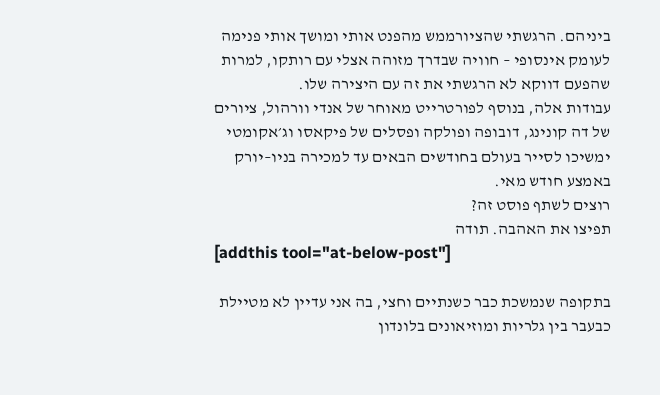ביניהם. הרגשתי שהציורממש מהפנט אותי ומושך אותי פנימה לעומק אינסופי – חוויה שבדרך מזוהה אצלי עם רותקו, למרות שהפעם דווקא לא הרגשתי את זה עם היצירה שלו.
עבודות אלה, בנוסף לפורטרייט מאוחר של אנדי וורהול, ציורים של דה קונינג, דובופה ופולקה ופסלים של פיקאסו וג׳אקומטי ימשיכו לסייר בעולם בחודשים הבאים עד למכירה בניו–יורק באמצע חודש מאי.
רוצים לשתף פוסט זה?
תפיצו את האהבה. תודה
[addthis tool="at-below-post"]

בתקופה שנמשכת כבר כשנתיים וחצי, בה אני עדיין לא מטיילת כבעבר בין גלריות ומוזיאונים בלונדון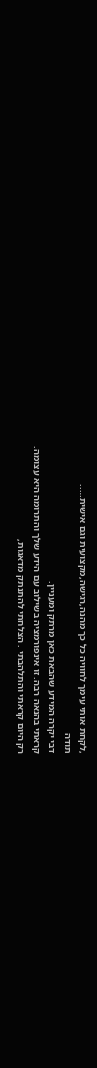,לקחת אותי עימך לחוויה כל כך מהנה,רגישה,מקצועית וגם אישית…..
תודה
דבי יקרה המידע שהבאת כאן מרתק ומעניין.
קראתי בהנאה רבה. זו אינפורמציה בשילוב עם הידע שלך והתרומה היא עצומה.
רק היום קראתי והתלהבתי . הצלחתי להתנתק מדאגות,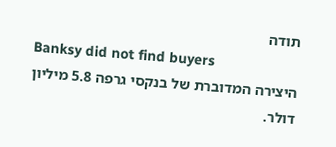תודה
Banksy did not find buyers
היצירה המדוברת של בנקסי גרפה 5.8 מיליון דולר.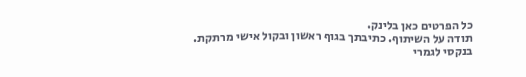כל הפרטים כאן בלינק.
תודה על השיתוף. כתיבתך בגוף ראשון ובקול אישי מרתקת.
בנקסי לגמרי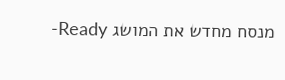מנסח מחדש את המושג Ready-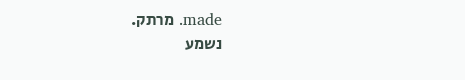made. מרתק.
נשמע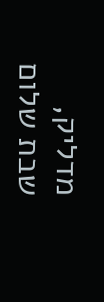מדליק,
שבת שלום